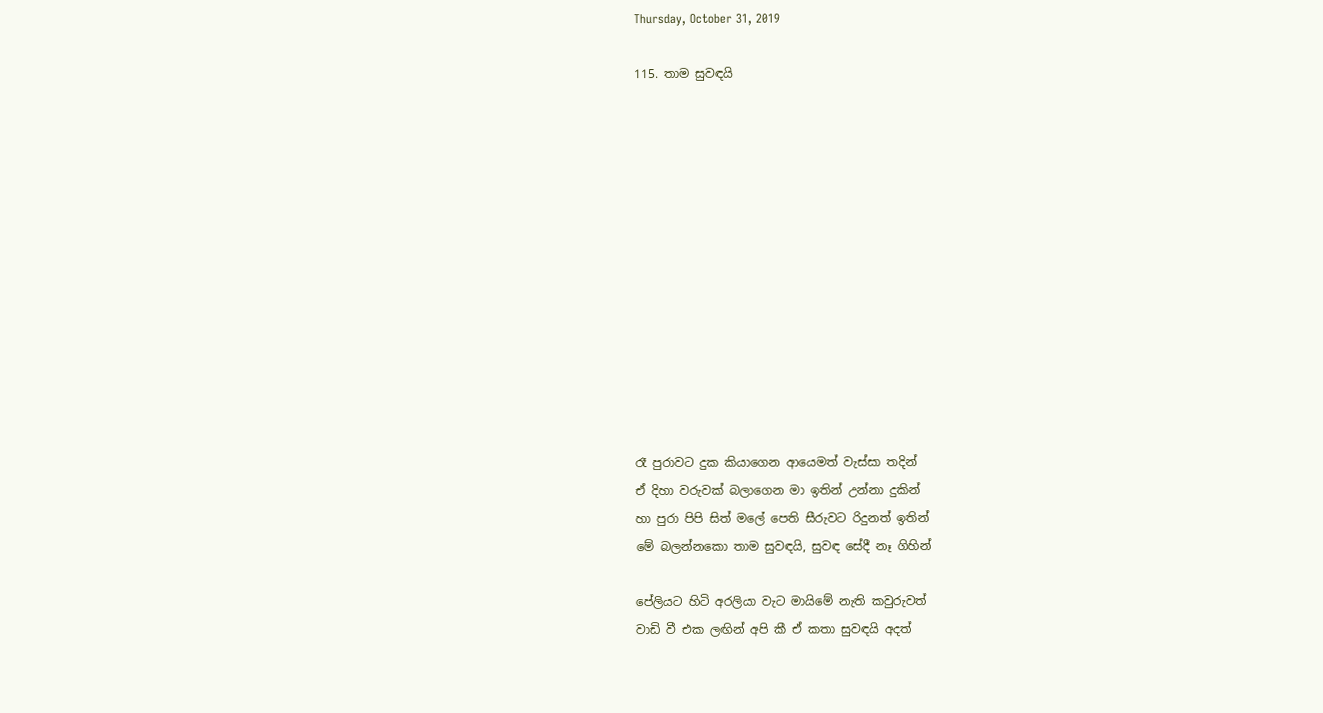Thursday, October 31, 2019

115. තාම සුවඳයි













රෑ පුරාවට දුක කියාගෙන ආයෙමත් වැස්සා තදින්
ඒ දිහා වරුවක් බලාගෙන මා ඉතින් උන්නා දුකින්
හා පුරා පිපි සිත් මලේ පෙති සීරුවට රිදුනත් ඉතින්
මේ බලන්නකො තාම සුවඳයි, සුවඳ සේදී නෑ ගිහින්

පේලියට හිටි අරලියා වැට මායිමේ නැති කවුරුවත්
වාඩි වී එක ලඟින් අපි කී ඒ කතා සුවඳයි අදත්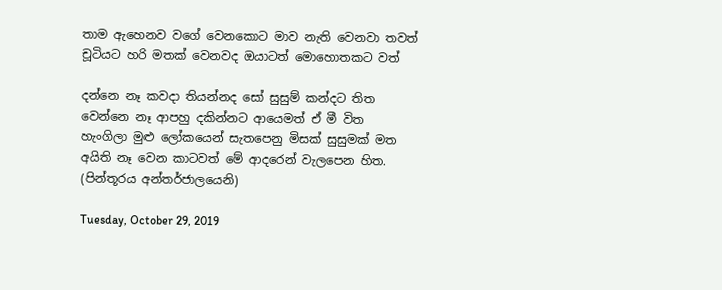තාම ඇහෙනව වගේ වෙනකොට මාව නැති වෙනවා තවත්
චූටියට හරි මතක් වෙනවද ඔයාටත් මොහොතකට වත්

දන්නෙ නෑ කවදා තියන්නද සෝ සුසුම් කන්දට තිත
වෙන්නෙ නෑ ආපහු දකින්නට ආයෙමත් ඒ මී විත
හැංගිලා මුළු ලෝකයෙන් සැතපෙනු මිසක් සුසුමක් මත
අයිති නෑ වෙන කාටවත් මේ ආදරෙන් වැලපෙන හිත.
(පින්තූරය අන්තර්ජාලයෙනි)

Tuesday, October 29, 2019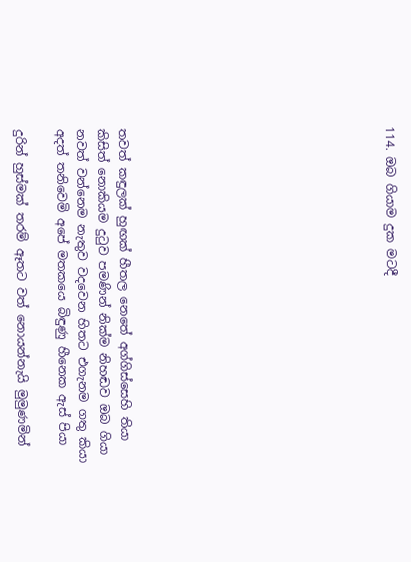114. ඔබ ගියාම දුක මටදී












තවත් කඳුලක් හුඟක් හීතල නෙතේ අග්ගිස්සෙහි තියා
කිසිත් නොකියම දුටුව පමණින් නික්ම නිහඬව ඔබ ගියා
නවත් වන්නෙම නැතුව වදවෙන හිතට එගැනම ගතු කියා
අදත් තනිවෙමි අපේ මතකයෙ බිඳුණු හීනෙක ඇස් පියා

දුරින් හුස්මක් තරම් ඈතට වත් නොයන්නැයි මුමුණමින්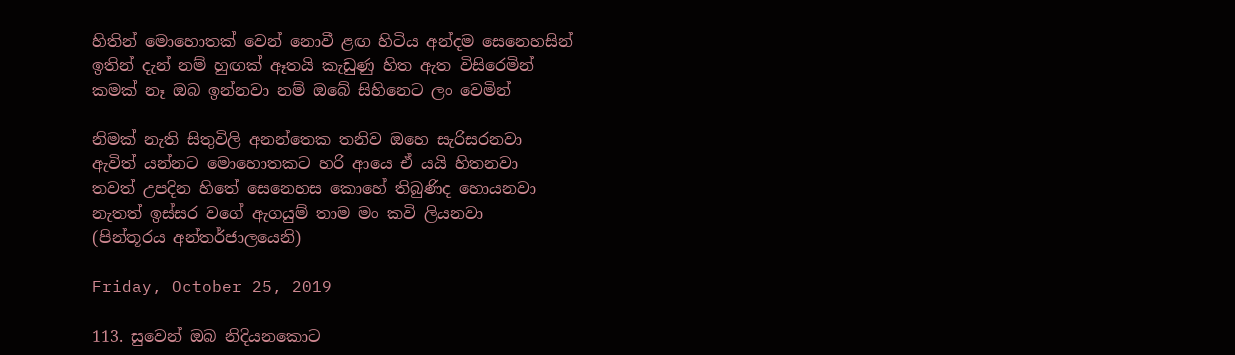හිතින් මොහොතක් වෙන් නොවී ළඟ හිටිය අන්දම සෙනෙහසින්
ඉතින් දැන් නම් හුඟක් ඈතයි කැඩුණු හිත ඇත විසිරෙමින්
කමක් නෑ ඔබ ඉන්නවා නම් ඔබේ සිහිනෙට ලං වෙමින්

නිමක් නැති සිතුවිලි අනන්තෙක තනිව ඔහෙ සැරිසරනවා
ඇවිත් යන්නට මොහොතකට හරි ආයෙ ඒ යයි හිතනවා
තවත් උපදින හිතේ සෙනෙහස කොහේ තිබුණිද හොයනවා
නැතත් ඉස්සර වගේ ඇගයුම් තාම මං කවි ලියනවා
(පින්තූරය අන්තර්ජාලයෙනි)

Friday, October 25, 2019

113. සුවෙන් ඔබ නිදියනකොට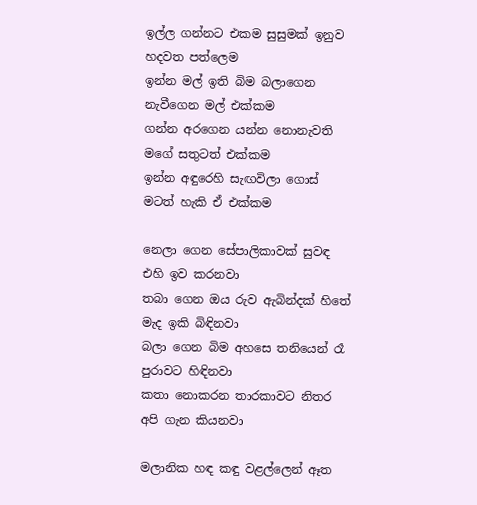ඉල්ල ගන්නට එකම සුසුමක් ඉනුව හදවත පත්ලෙම
ඉන්න මල් ඉති බිම බලාගෙන නැවීගෙන මල් එක්කම
ගන්න අරගෙන යන්න නොනැවති මගේ සතුටත් එක්කම
ඉන්න අඳුරෙහි සැඟවිලා ගොස් මටත් හැකි ඒ එක්කම

නෙලා ගෙන සේපාලිකාවක් සුවඳ එහි ඉව කරනවා
තබා ගෙන ඔය රුව ඇබින්දක් හිතේ මැද ඉකි බිඳිනවා
බලා ගෙන බිම අහසෙ තනියෙන් රෑ පුරාවට හිඳිනවා
කතා නොකරන තාරකාවට නිතර අපි ගැන කියනවා

මලානික හඳ කඳු වළල්ලෙන් ඈත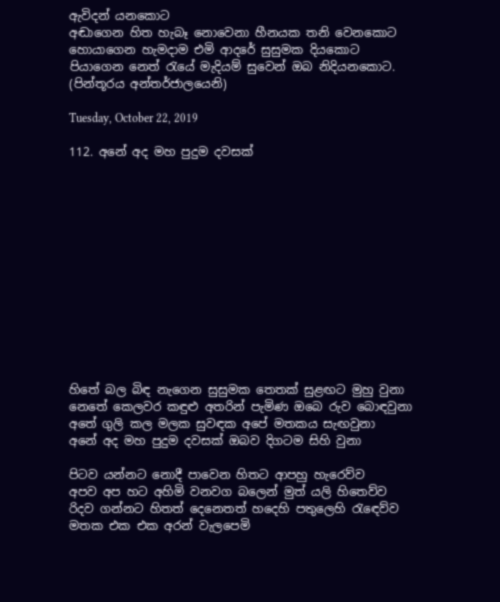ඇවිදන් යනකොට
අඬාගෙන හිත හැබෑ නොවෙනා හීනයක තනි වෙනකොට
හොයාගෙන හැමදාම එමි ආදරේ සුසුමක දියකොට
පියාගෙන නෙත් රැයේ මැදියම් සුවෙන් ඔබ නිදියනකොට.
(පින්තූරය අන්තර්ජාලයෙනි)

Tuesday, October 22, 2019

112. අනේ අද මහ පුදුම දවසක්













හිතේ බල බිඳ නැගෙන සුසුමක තෙතක් සුළඟට මුහු වුනා
නෙතේ කෙලවර කඳුළු අතරින් පැමිණ ඔබෙ රුව බොඳවුනා
අතේ ගුලි කල මලක සුවඳක අපේ මතකය සැඟවුනා
අනේ අද මහ පුදුම දවසක් ඔබව දිගටම සිහි වුනා

පිටව යන්නට නොදී පාවෙන හිතට ආපහු හැරෙව්ව
අපව අප හට අහිමි වනවග බලෙන් මුත් යලි හිතෙව්ව
රිදව ගන්නට හිතත් දෙනෙතත් හදෙහි පතුලෙහි රැඳෙව්ව
මතක එක එක අරන් වැලපෙමි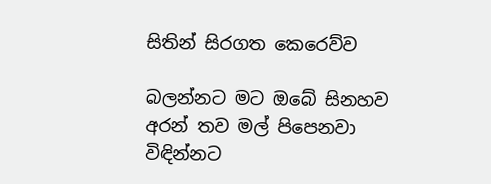සිතින් සිරගත කෙරෙව්ව

බලන්නට මට ඔබේ සිනහව අරන් තව මල් පිපෙනවා
විඳින්නට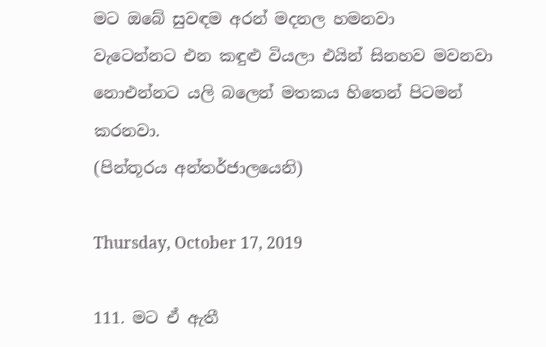මට ඔබේ සුවඳම අරන් මදනල හමනවා
වැටෙන්නට එන කඳුළු වියලා එයින් සිනහව මවනවා
නොඑන්නට යලි බලෙන් මතකය හිතෙන් පිටමන් කරනවා.
(පින්තූරය අන්තර්ජාලයෙනි)

Thursday, October 17, 2019

111. මට ඒ ඇතී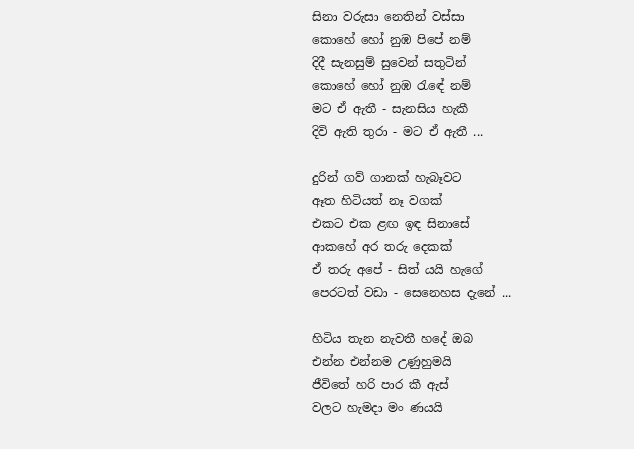සිනා වරුසා නෙතින් වස්සා
කොහේ හෝ නුඹ පිපේ නම්
දිදී සැනසුම් සුවෙන් සතුටින්
කොහේ හෝ නුඹ රැඳේ නම්
මට ඒ ඇතී - සැනසිය හැකී
දිවි ඇති තුරා - මට ඒ ඇතී ...

දුරින් ගව් ගානක් හැබෑවට
ඈත හිටියත් නෑ වගක්
එකට එක ළඟ ඉඳ සිනාසේ
ආකහේ අර තරු දෙකක්
ඒ තරු අපේ - සිත් යයි හැගේ
පෙරටත් වඩා - සෙනෙහස දැනේ ...

හිටිය තැන නැවතී හදේ ඔබ
එන්න එන්නම උණුහුමයි
ජීවිතේ හරි පාර කී ඇස්
වලට හැමදා මං ණයයි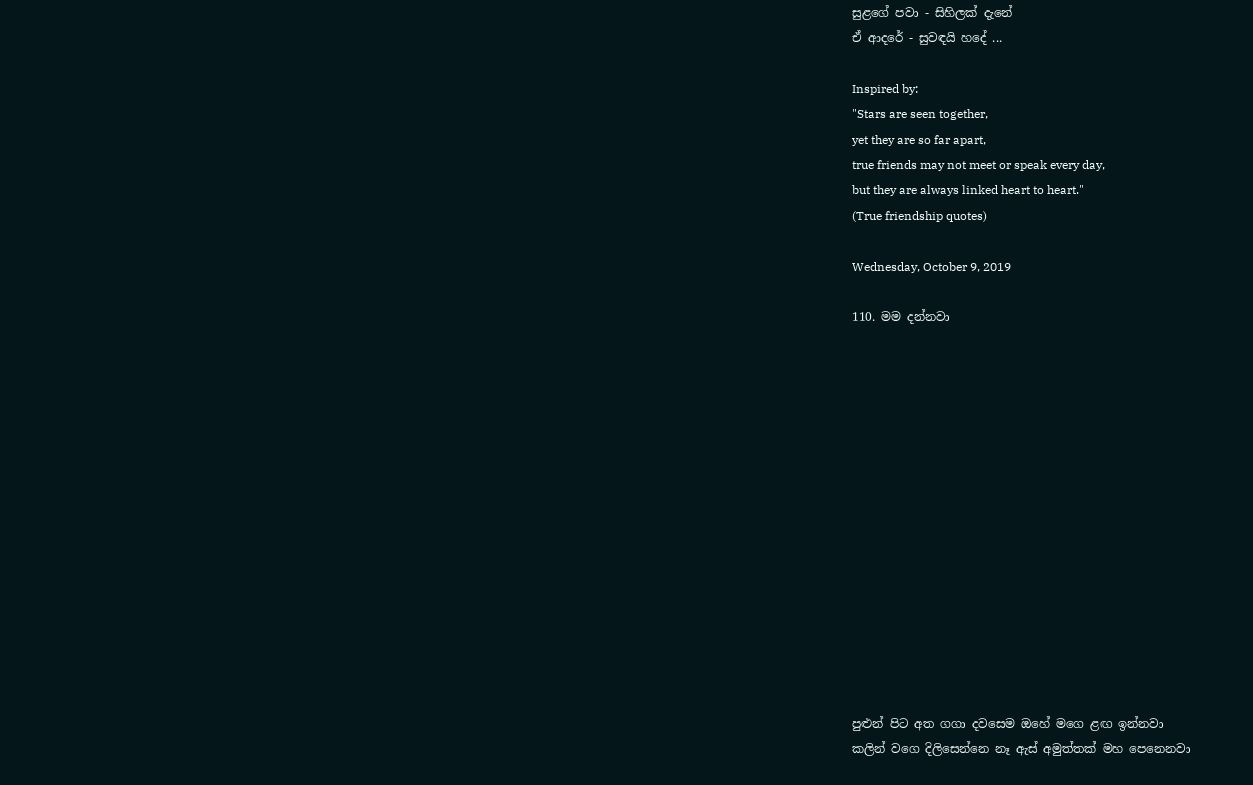සුළගේ පවා - සිහිලක් දැනේ
ඒ ආදරේ - සුවඳයි හදේ ...

Inspired by:
"Stars are seen together,
yet they are so far apart,
true friends may not meet or speak every day,
but they are always linked heart to heart."
(True friendship quotes)

Wednesday, October 9, 2019

110. මම දන්නවා















පුළුන් පිට අත ගගා දවසෙම ඔහේ මගෙ ළඟ ඉන්නවා
කලින් වගෙ දිලිසෙන්නෙ නෑ ඇස් අමුත්තක් මහ පෙනෙනවා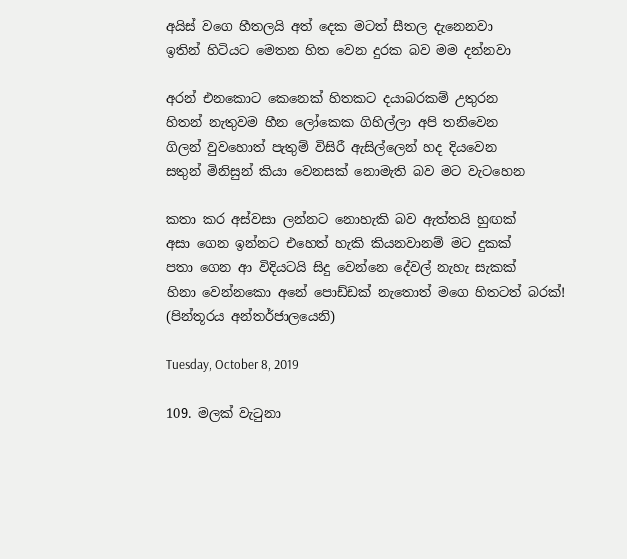අයිස් වගෙ හීතලයි අත් දෙක මටත් සීතල දැනෙනවා
ඉතින් හිටියට මෙතන හිත වෙන දුරක බව මම දන්නවා

අරන් එනකොට කෙනෙක් හිතකට දයාබරකම් උතුරන
හිතන් නැතුවම හීන ලෝකෙක ගිහිල්ලා අපි තනිවෙන
ගිලන් වුවහොත් පැතුම් විසිරී ඇසිල්ලෙන් හද දියවෙන
සතුන් මිනිසුන් කියා වෙනසක් නොමැති බව මට වැටහෙන

කතා කර අස්වසා ලන්නට නොහැකි බව ඇත්තයි හුඟක්
අසා ගෙන ඉන්නට එහෙත් හැකි කියනවානම් මට දුකක්
පතා ගෙන ආ විදියටයි සිදු වෙන්නෙ දේවල් නැහැ සැකක්
හිනා වෙන්නකො අනේ පොඩ්ඩක් නැතොත් මගෙ හිතටත් බරක්!
(පින්තූරය අන්තර්ජාලයෙනි)

Tuesday, October 8, 2019

109. මලක් වැටුනා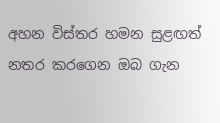අහන විස්තර හමන සුළඟත් නතර කරගෙන ඔබ ගැන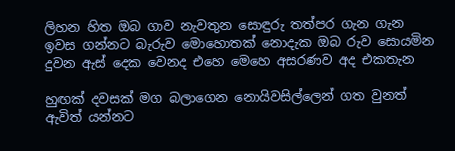ලිහන හිත ඔබ ගාව නැවතුන සොඳුරු තත්පර ගැන ගැන
ඉවස ගන්නට බැරුව මොහොතක් නොදැක ඔබ රුව සොයමින
දුවන ඇස් දෙක වෙනද එහෙ මෙහෙ අසරණව අද එකතැන

හුඟක් දවසක් මග බලාගෙන නොයිවසිල්ලෙන් ගත වුනත්
ඇවිත් යන්නට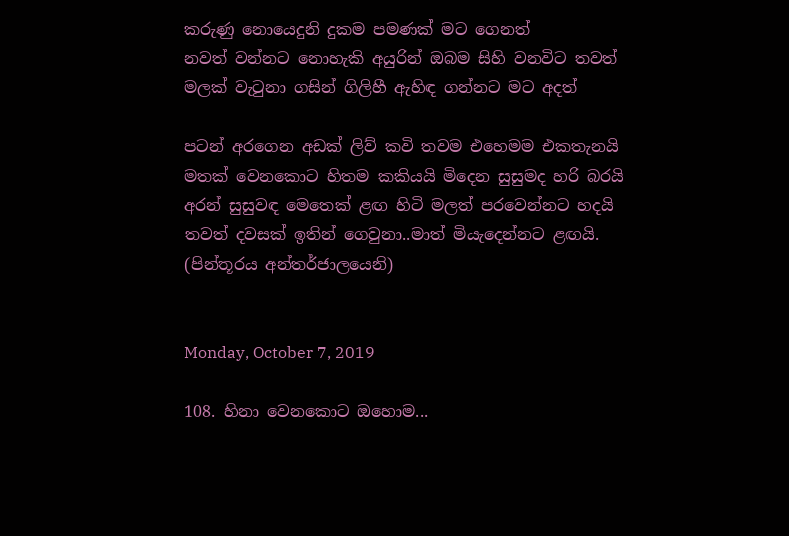කරුණු නොයෙදුනි දුකම පමණක් මට ගෙනත්
නවත් වන්නට නොහැකි අයුරින් ඔබම සිහි වනවිට තවත්
මලක් වැටුනා ගසින් ගිලිහී ඇහිඳ ගන්නට මට අදත්

පටන් අරගෙන අඩක් ලිව් කවි තවම එහෙමම එකතැනයි
මතක් වෙනකොට හිතම කකියයි මිදෙන සුසුමද හරි බරයි
අරන් සුසුවඳ මෙතෙක් ළඟ හිටි මලත් පරවෙන්නට හදයි
තවත් දවසක් ඉතින් ගෙවුනා..මාත් මියැදෙන්නට ළඟයි.
(පින්තූරය අන්තර්ජාලයෙනි)


Monday, October 7, 2019

108. හිනා වෙනකොට ඔහොම...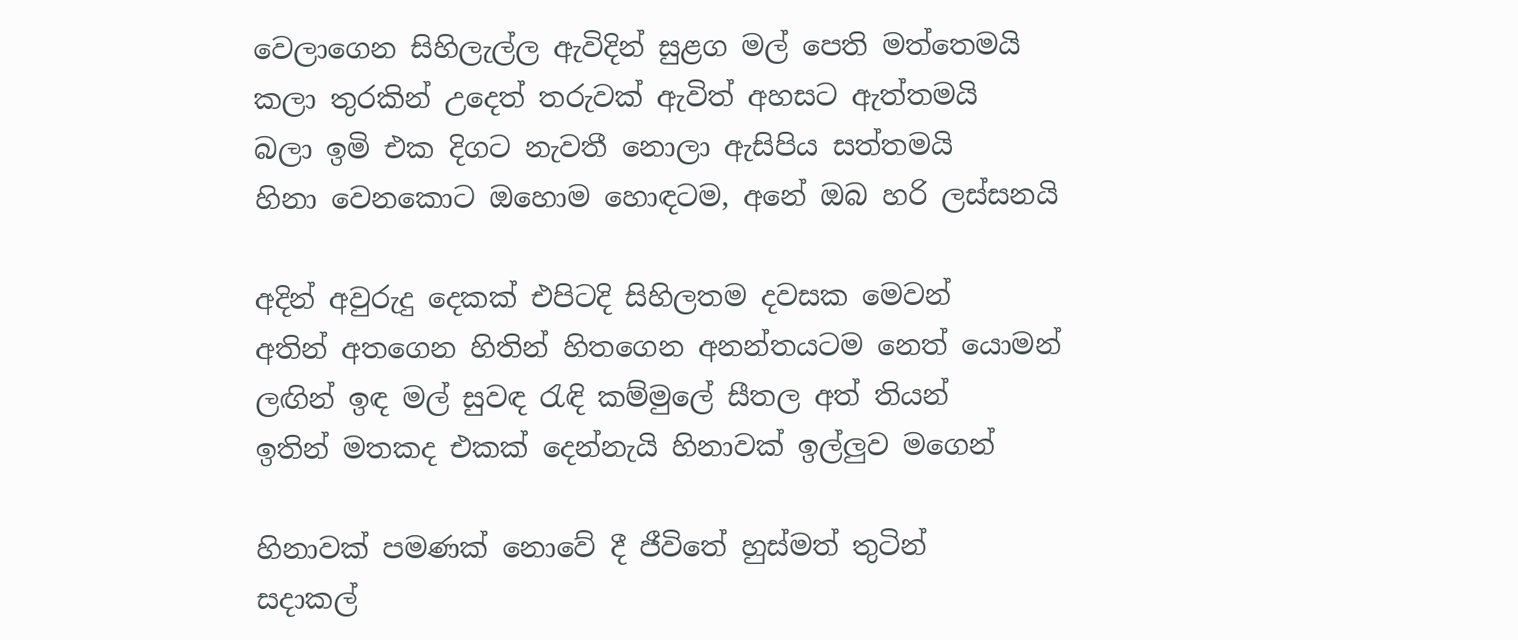වෙලාගෙන සිහිලැල්ල ඇවිදින් සුළග මල් පෙති මත්තෙමයි
කලා තුරකින් උදෙත් තරුවක් ඇවිත් අහසට ඇත්තමයි
බලා ඉමි එක දිගට නැවතී නොලා ඇසිපිය සත්තමයි
හිනා වෙනකොට ඔහොම හොඳටම, අනේ ඔබ හරි ලස්සනයි

අදින් අවුරුදු දෙකක් එපිටදි සිහිලතම දවසක මෙවන්
අතින් අතගෙන හිතින් හිතගෙන අනන්තයටම නෙත් යොමන්
ලඟින් ඉඳ මල් සුවඳ රැඳි කම්මුලේ සීතල අත් තියන්
ඉතින් මතකද එකක් දෙන්නැයි හිනාවක් ඉල්ලුව මගෙන්

හිනාවක් පමණක් නොවේ දී ජීවිතේ හුස්මත් තුටින්
සදාකල්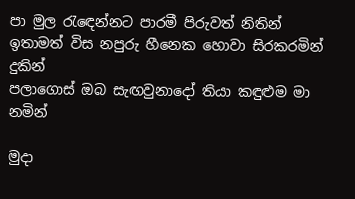පා මුල රැඳෙන්නට පාරමී පිරුවත් නිතින්
ඉතාමත් විස නපුරු හීනෙක හොවා සිරකරමින් දුකින්
පලාගොස් ඔබ සැඟවුනාදෝ තියා කඳුළුම මා නමින්

මුදා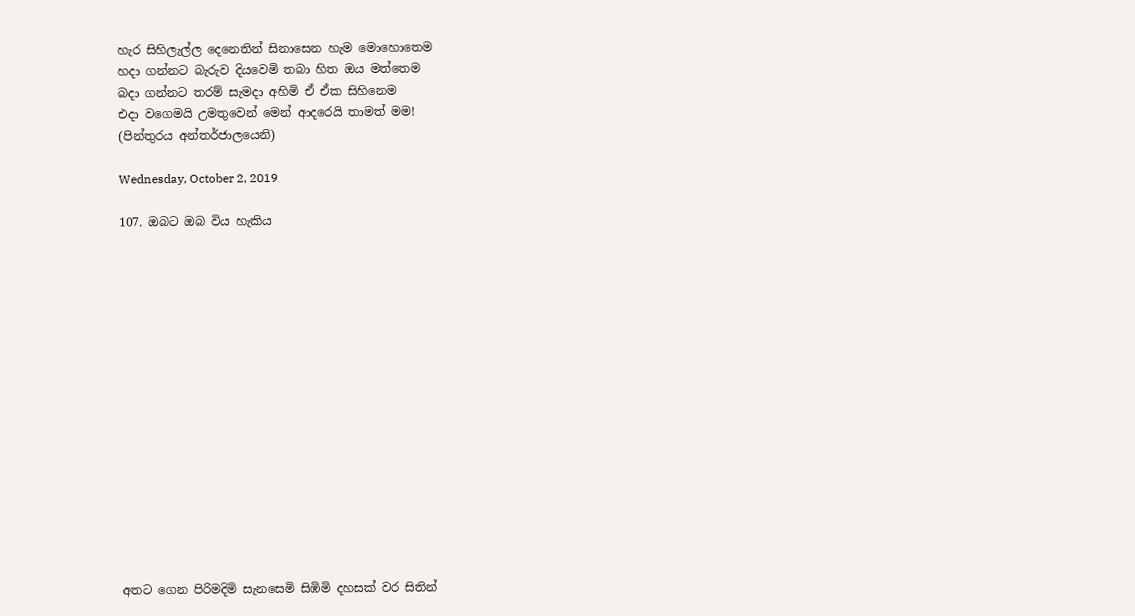හැර සිහිලැල්ල දෙනෙතින් සිනාසෙන හැම මොහොතෙම
හදා ගන්නට බැරුව දියවෙමි තබා හිත ඔය මත්තෙම
බදා ගන්නට තරම් සැමදා අහිමි ඒ ඒක සිහිනෙම
එදා වගෙමයි උමතුවෙන් මෙන් ආදරෙයි තාමත් මම!
(පින්තුරය අන්තර්ජාලයෙනි)

Wednesday, October 2, 2019

107. ඔබට ඔබ විය හැකිය
















අතට ගෙන පිරිමදිමි සැනසෙමි සිඹිමි දහසක් වර සිතින්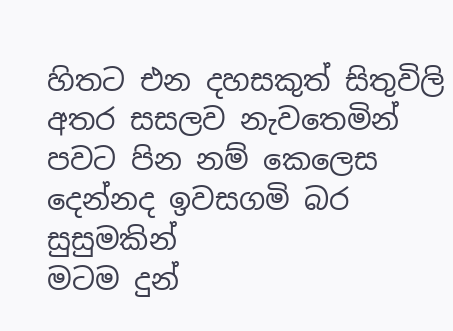හිතට එන දහසකුත් සිතුවිලි අතර සසලව නැවතෙමින්
පවට පින නම් කෙලෙස දෙන්නද ඉවසගමි බර සුසුමකින්
මටම දුන්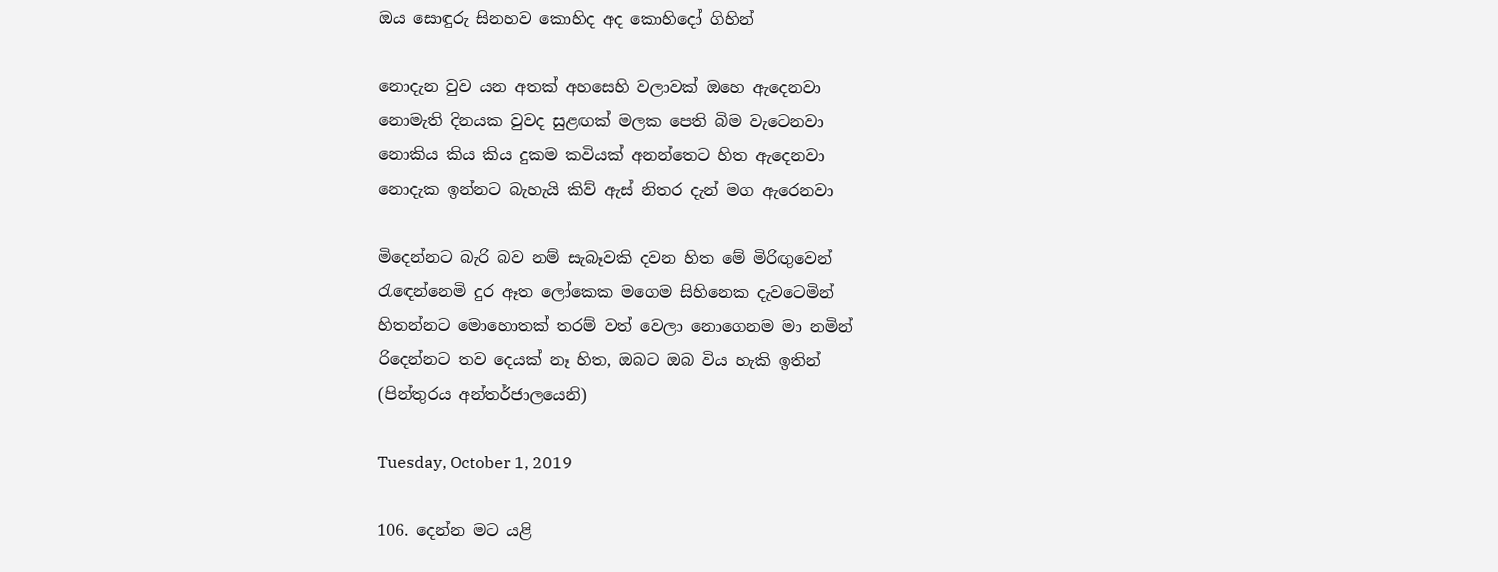ඔය සොඳුරු සිනහව කොහිද අද කොහිදෝ ගිහින්

නොදැන වුව යන අතක් අහසෙහි වලාවක් ඔහෙ ඇදෙනවා
නොමැති දිනයක වුවද සුළඟක් මලක පෙති බිම වැටෙනවා
නොකිය කිය කිය දුකම කවියක් අනන්තෙට හිත ඇදෙනවා
නොදැක ඉන්නට බැහැයි කිව් ඇස් නිතර දැන් මග ඇරෙනවා

මිදෙන්නට බැරි බව නම් සැබෑවකි දවන හිත මේ මිරිඟුවෙන්
රැඳෙන්නෙමි දුර ඈත ලෝකෙක මගෙම සිහිනෙක දැවටෙමින්
හිතන්නට මොහොතක් තරම් වත් වෙලා නොගෙනම මා නමින්
රිදෙන්නට තව දෙයක් නෑ හිත, ඔබට ඔබ විය හැකි ඉතින්
(පින්තුරය අන්තර්ජාලයෙනි)

Tuesday, October 1, 2019

106. දෙන්න මට යළි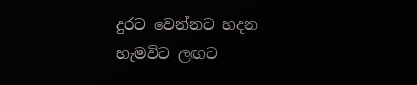දුරට වෙන්නට හදන හැමවිට ලඟට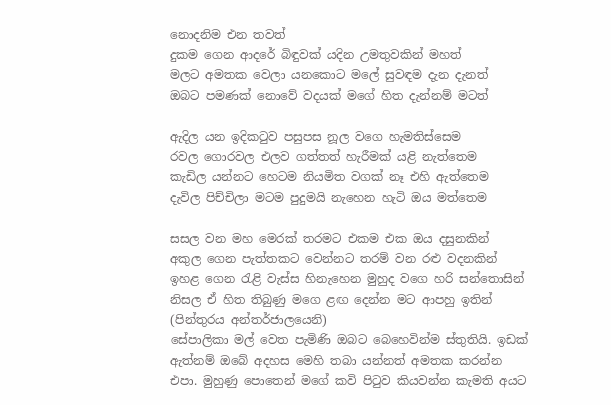නොදනිම එන තවත්
දුකම ගෙන ආදරේ බිඳුවක් යදින උමතුවකින් මහත්
මලට අමතක වෙලා යනකොට මලේ සුවඳම දැන දැනත්
ඔබට පමණක් නොවේ වදයක් මගේ හිත දැන්නම් මටත්

ඇදිල යන ඉදිකටුව පසුපස නූල වගෙ හැමතිස්සෙම
රවල ගොරවල එලව ගත්තත් හැරීමක් යළි නැත්තෙම
කැඩිල යන්නට හෙටම නියමිත වගක් නෑ එහි ඇත්තෙම
දැවිල පිච්චිලා මටම පුදුමයි නැහෙන හැටි ඔය මත්තෙම

සසල වන මහ මෙරක් තරමට එකම එක ඔය දසුනකින්
අකුල ගෙන පැත්තකට වෙන්නට තරම් වන රළු වදනකින්
ඉහළ ගෙන රැළි වැස්ස හිනැහෙන මුහුද වගෙ හරි සන්තොසින්
නිසල ඒ හිත තිබුණු මගෙ ළඟ දෙන්න මට ආපහු ඉතින්
(පින්තුරය අන්තර්ජාලයෙනි)
සේපාලිකා මල් වෙත පැමිණි ඔබට බෙහෙවින්ම ස්තුතියි. ඉඩක් ඇත්නම් ඔබේ අදහස මෙහි තබා යන්නත් අමතක කරන්න එපා. මුහුණු පොතෙන් මගේ කවි පිටුව කියවන්න කැමති අයට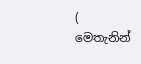( මෙතැනින්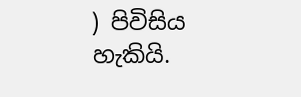) පිවිසිය හැකියි.